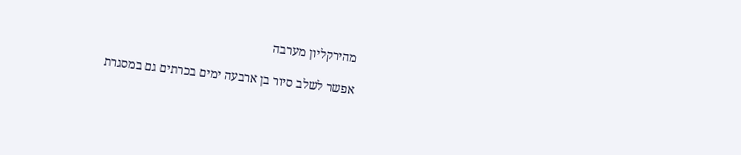מהירקליון מערבה

אפשר לשלב סיור בן ארבעה ימים בכרתים גם במסגרת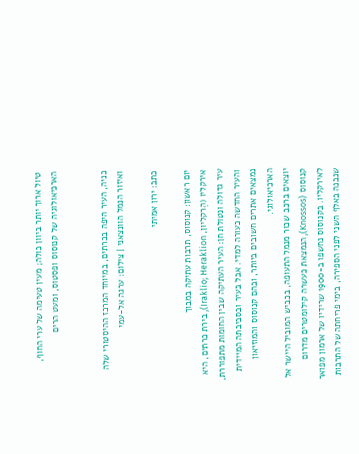טיול ארוך יותר ביוון כולה; מעין טעימה של ערי החוף, הארכיאולוגיה של קנוסוס ופסטוס, ומעט הרים


כניה, העיר היפה בכרתים, במיוחד המרכז ההיסטורי שלה ואיזור הנמל הוונצאני | צילום: ערגה אל-עמי

כתב: ירון אמיתי

יום ראשון: קנוסוס, תרבות עתיקה במבוך
אירקליו (הֶרקליון, Iraklio; Heraklion), בירת כרתים, היא עיר גדולה ונטולת חן: העיר העתיקה שבין החומות מתפוררת, והעיר החדשה כעורה למדי. אבל בעיר ובסביבתה המיידית נמצאים אתרים חשובים ביותר, ובהם קנוסוס והמוזיאון הארכיאולוגי.
יוצאים ברכב שכור מנמל התעופה, בכביש המוביל היישר אל קנוסוס (Knossos), הנמצאת כעשרה קילומטרים מדרום לאירקליו. בקנוסוס נחשפו ב-1900 שרידיו של ארמון מפואר שנבנה באלף השני לפני הספירה, בימי פריחתה של התרבות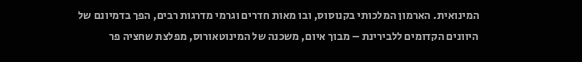המינואית. הארמון המלכותי בקנוסוס, ובו מאות חדרים וגרמי מדרגות רבים, הפך בדמיונם של היוונים הקדומים ללבירינת – מבוך איום, משכנה של המינוטאורוס, מפלצת שחציה פר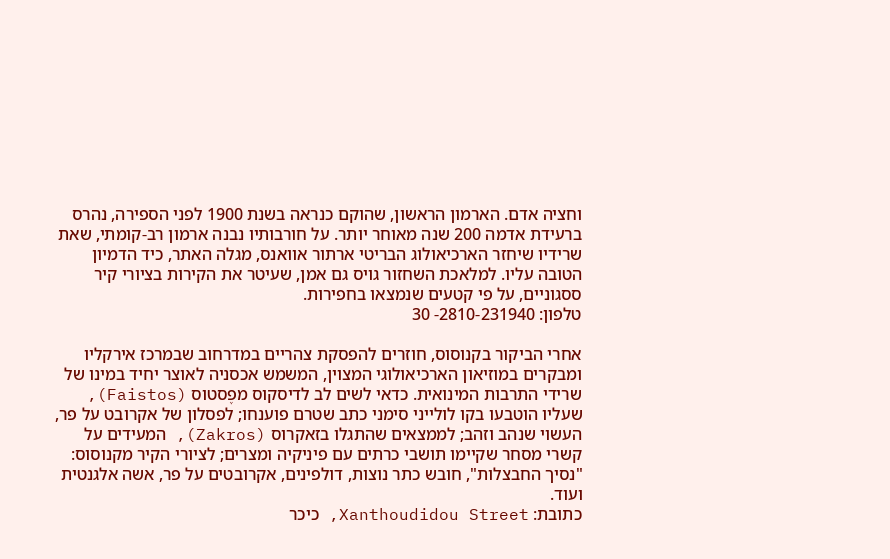וחציה אדם. הארמון הראשון, שהוקם כנראה בשנת 1900 לפני הספירה, נהרס ברעידת אדמה 200 שנה מאוחר יותר. על חורבותיו נבנה ארמון רב-קומתי, שאת שרידיו שיחזר הארכיאולוג הבריטי ארתור אוואנס, מגלה האתר, כיד הדמיון הטובה עליו. למלאכת השחזור גויס גם אמן, שעיטר את הקירות בציורי קיר ססגוניים, על פי קטעים שנמצאו בחפירות.
טלפון: 2810-231940- 30

אחרי הביקור בקנוסוס, חוזרים להפסקת צהריים במדרחוב שבמרכז אירקליו ומבקרים במוזיאון הארכיאולוגי המצוין, המשמש אכסניה לאוצר יחיד במינו של שרידי התרבות המינואית. כדאי לשים לב לדיסקוס מפֶסטוס (Faistos), שעליו הוטבעו בקו לולייני סימני כתב שטרם פוענחו; לפסלון של אקרובט על פר, העשוי שנהב וזהב; לממצאים שהתגלו בזאקרוס (Zakros), המעידים על קשרי מסחר שקיימו תושבי כרתים עם פיניקיה ומצרים; לציורי הקיר מקנוסוס: "נסיך החבצלות", חובש כתר נוצות, דולפינים, אקרובטים על פר, אשה אלגנטית ועוד.
כתובת: Xanthoudidou Street, כיכר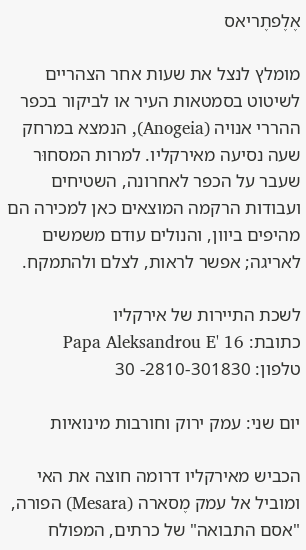אֶלֶפתֶריאס

מומלץ לנצל את שעות אחר הצהריים לשיטוט בסמטאות העיר או לביקור בכפר ההררי אנויה (Anogeia), הנמצא במרחק שעה נסיעה מאירקליו. למרות המסחוּר שעבר על הכפר לאחרונה, השטיחים ועבודות הרקמה המוצאים כאן למכירה הם מהיפים ביוון, והנולים עודם משמשים לאריגה; אפשר לראות, לצלם ולהתמקח.

לשכת התיירות של אירקליו
כתובת: Papa Aleksandrou E' 16
טלפון: 2810-301830- 30

יום שני: עמק ירוק וחורבות מינואיות

הכביש מאירקליו דרומה חוצה את האי ומוביל אל עמק מֶסארה (Mesara) הפורה, "אסם התבואה" של כרתים, המפולח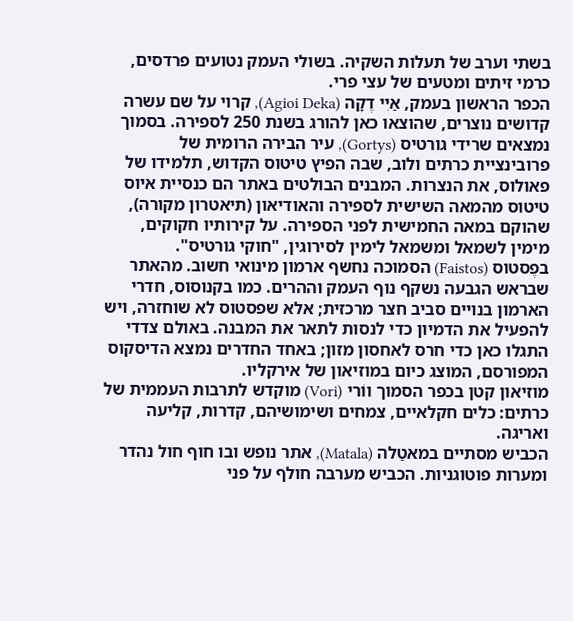בשתי וערב של תעלות השקיה. בשולי העמק נטועים פרדסים, כרמי זיתים ומטעים של עצי פרי.
הכפר הראשון בעמק, אַיִי דֶקָה (Agioi Deka), קרוי על שם עשרה קדושים נוצרים, שהוצאו כאן להורג בשנת 250 לספירה. בסמוך נמצאים שרידי גורטיס (Gortys), עיר הבירה הרומית של פרובינציית כרתים ולוב, שבה הפיץ טיטוס הקדוש, תלמידו של פאולוס, את הנצרות. המבנים הבולטים באתר הם כנסיית איוס טיטוס מהמאה השישית לספירה והאודיאון (תיאטרון מקורה), שהוקם במאה החמישית לפני הספירה. על קירותיו חקוקים, מימין לשמאל ומשמאל לימין לסירוגין, "חוקי גורטיס".
בפֶסטוס (Faistos) הסמוכה נחשף ארמון מינואי חשוב. מהאתר שבראש הגבעה נשקף נוף העמק וההרים. כמו בקנוסוס, חדרי הארמון בנויים סביב חצר מרכזית; אלא שפסטוס לא שוחזרה, ויש להפעיל את הדמיון כדי לנסות לתאר את המבנה. באולם צדדי התגלו כאן כדי חרס לאחסון מזון; באחד החדרים נמצא הדיסקוס המפורסם, המוצג כיום במוזיאון של אירקליו.
מוזיאון קטן בכפר הסמוך ווֹרי (Vori) מוקדש לתרבות העממית של כרתים: כלים חקלאיים, צמחים ושימושיהם, קדרות, קליעה ואריגה.
הכביש מסתיים במאטַלה (Matala), אתר נופש ובו חוף חול נהדר ומערות פוטוגניות. הכביש מערבה חולף על פני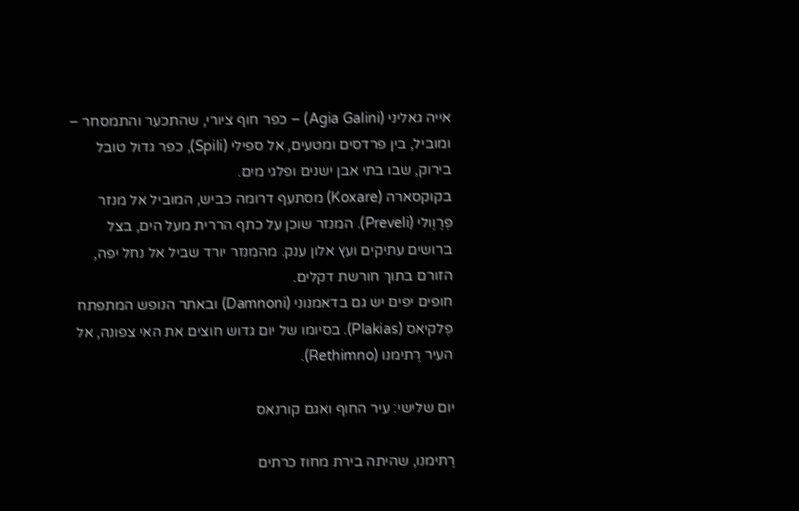אייה גאליני (Agia Galini) – כפר חוף ציורי, שהתכער והתמסחר – ומוביל, בין פרדסים ומטעים, אל ספילי (Spili), כפר גדול טובל בירוק, שבו בתי אבן ישנים ופלגי מים.
בקוקסארה (Koxare) מסתעף דרומה כביש, המוביל אל מנזר פְּרֶוֶולי (Preveli). המנזר שוכן על כתף הררית מעל הים, בצל ברושים עתיקים ועץ אלון ענק. מהמנזר יורד שביל אל נחל יפה, הזורם בתוך חורשת דקלים.
חופים יפים יש גם בדאמנוני (Damnoni) ובאתר הנופש המתפתח פְלקיאס (Plakias). בסיומו של יום גדוש חוצים את האי צפונה, אל העיר רֶתימנו (Rethimno).

יום שלישי: עיר החוף ואגם קורנאס

רֶתימנו, שהיתה בירת מחוז כרתים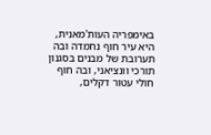באימפריה העות'מאנית, היא עיר חוף נחמדה ובה תערובת של מבנים בסגנון תורכי וונציאני, ובה חוף חולי עטור דקלים,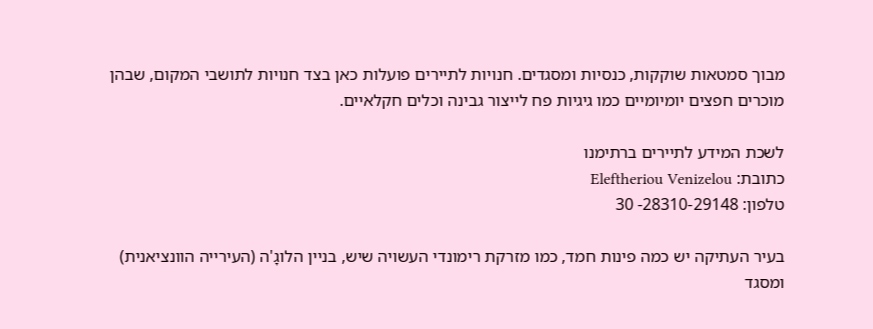מבוך סמטאות שוקקות, כנסיות ומסגדים. חנויות לתיירים פועלות כאן בצד חנויות לתושבי המקום, שבהן מוכרים חפצים יומיומיים כמו גיגיות פח לייצור גבינה וכלים חקלאיים.

לשכת המידע לתיירים ברתימנו
כתובת: Eleftheriou Venizelou
טלפון: 28310-29148- 30

בעיר העתיקה יש כמה פינות חמד, כמו מזרקת רימונדי העשויה שיש, בניין הלוגָ'ה (העירייה הוונציאנית) ומסגד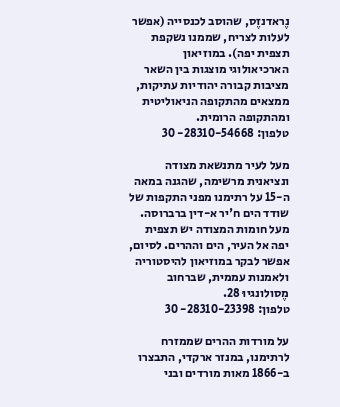נֶראדנזֶס, שהוסב לכנסייה (אפשר לעלות לצריח, שממנו נשקפת תצפית יפה). במוזיאון הארכיאולוגי מוצגות בין השאר מציבות קבורה יהודיות עתיקות, ממצאים מהתקופה הניאוליטית ומהתקופה הרומית.
טלפון: 28310-54668- 30

מעל לעיר מתנשאת מצודה ונציאנית מרשימה, שהגנה במאה ה-15 על רתימנו מפני התקפות של שודד הים ח'יר א-דין ברברוסה. מעל חומות המצודה יש תצפית יפה אל העיר, הים וההרים. לסיום, אפשר לבקר במוזיאון להיסטוריה ולאמנות עממית, שברחוב מֶסולונגיוּ 28.
טלפון: 28310-23398- 30

על מורדות ההרים שממזרח לרתימנו, במנזר ארקדי, התבצרו ב-1866 מאות מורדים ובני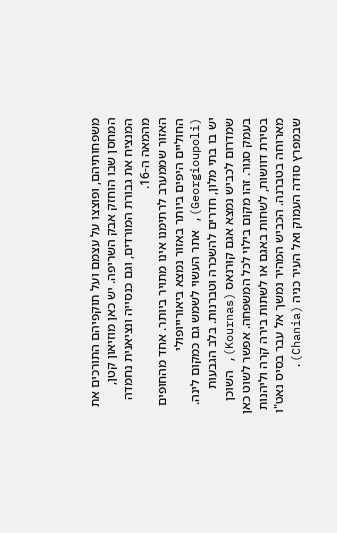משפחותיהם, ופוצצו על עצמם ועל תוקפיהם התורכים את המחסן שבו הוחזק אבק השריפה. יש כאן מוזיאון קטן, המנציח את גבורת המורדים, וגם כנסייה ונציאנית נחמדה מהמאה ה-16.
האזור שממערב לרתימנו אינו מתויר ביותר. אחד מהחופים החוליים היפים ביותר באזור נמצא ביאורייופולי (Georgioupoli), אתר העשוי לשמש גם כמקום לינה. יש בו בתי מלון, חדרים להשכרה וטברנות. בלב הגבעות שמדרום לכביש נמצא אגם קוּרנאס (Kournas), השוכן בעמק סגור. זהו מקום בילוי לכל המשפחה. אפשר לשוט כאן בסירת דוושות, לשחות באגם או לשתות בירה קרה וליהנות מארוחה בטברנה. הכביש המהיר נמשך אל עבר בסיס נאט"ו שבמפרץ סוּדה העמוק ואל העיר כניה (Chania).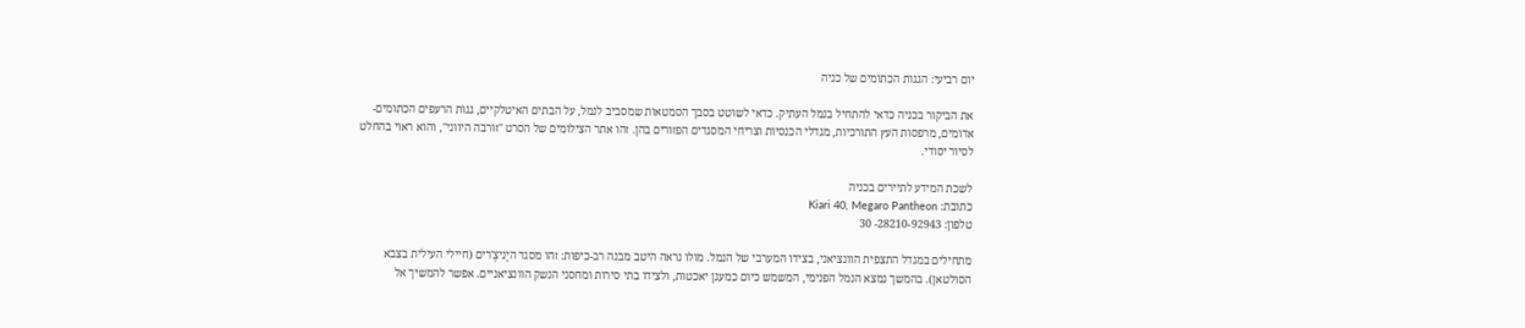יום רביעי: הגגות הכתומים של כניה

את הביקור בכניה כדאי להתחיל בנמל העתיק. כדאי לשוטט בסבך הסמטאות שמסביב לנמל, על הבתים האיטלקיים, גגות הרעפים הכתומים-אדומים, מרפסות העץ התורכיות, מגדלי הכנסיות וצריחי המסגדים הפזורים בהן. זהו אתר הצילומים של הסרט "זורבה היווני", והוא ראוי בהחלט לסיור יסודי.

לשכת המידע לתיירים בכניה
כתובת: Kiari 40, Megaro Pantheon
טלפון: 28210-92943- 30

מתחילים במגדל התצפית הוונציאני, בצידו המערבי של הנמל. מולו נראה היטב מבנה רב-כיפות: זהו מסגד היֶניצֶ'רים (חיילי העילית בצבא הסולטאן). בהמשך נמצא הנמל הפנימי, המשמש כיום כמעגן יאכטות, ולצידו בתי סירות ומחסני הנשק הוונציאניים. אפשר להמשיך אל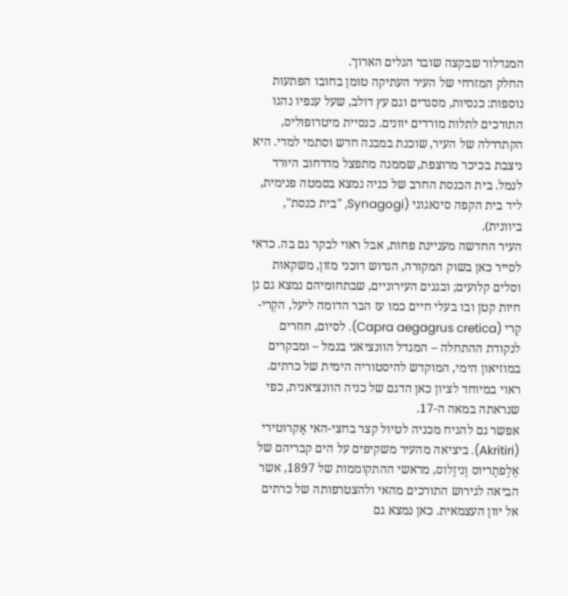המגדלור שבקצה שובר הגלים הארוך.
החלק המזרחי של העיר העתיקה טומן בחובו הפתעות נוספות: כנסיות, מסגדים וגם עץ דולב, שעל ענפיו נהגו התורכים לתלות מורדים יוונים. כנסיית מיטרופוליס, הקתדרלה של העיר, שוכנת במבנה חדש וסתמי למדי. היא ניצבת בכיכר מרוצפת, שממנה מתפצל מדרחוב היורד לנמל. בית הכנסת החרב של כניה נמצא בסמטה פנימית, ליד בית הקפה סינאגוגי (Synagogi, "בית כנסת", ביוונית).
העיר החדשה מעניינת פחות, אבל ראוי לבקר גם בה. כדאי לסייר כאן בשוק המקורה, הגדוש דוכני מזון, משקאות וסלים קלועים; ובגנים העירוניים, שבתחומיהם נמצא גם גן חיות קטן ובו בעלי חיים כמו עז הבר הדומה ליעל, הקְרי-קְרי (Capra aegagrus cretica). לסיום, חוזרים לנקודת ההתחלה – המגדל הוונציאני בנמל – ומבקרים במוזיאון הימי, המוקדש להיסטוריה הימית של כרתים. ראוי במיוחד לציון כאן הדגם של כניה הוונציאנית, כפי שנראתה במאה ה-17.
אפשר גם להגיח מכניה לטיול קצר בחצי-האי אַקרוטירי (Akritiri). ביציאה מהעיר משקיפים על הים קבריהם של אֶלֶפתֶריוס וֶניזֶלוס, מראשי ההתקוממות של 1897, אשר הביאה לגירוש התורכים מהאי ולהצטרפותה של כרתים אל יוון העצמאית. כאן נמצא גם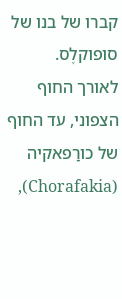קברו של בנו של סופוקלֶס.
לאורך החוף הצפוני, עד החוף של כורַפאקיה (Chorafakia),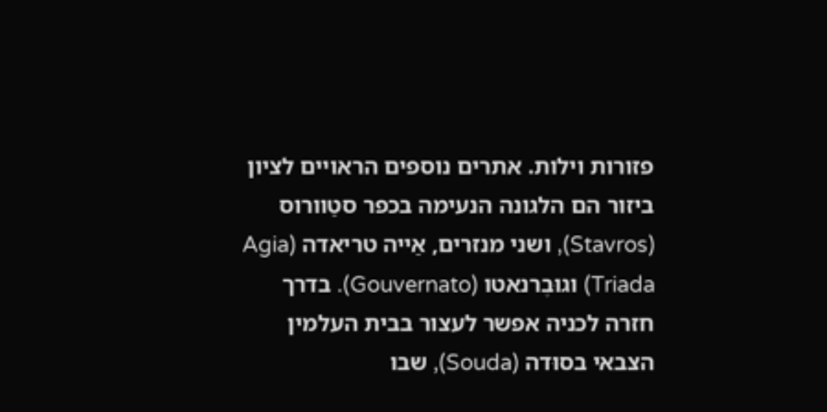פזורות וילות. אתרים נוספים הראויים לציון ביזור הם הלגונה הנעימה בכפר סטַוורוס (Stavros), ושני מנזרים, אַייה טריאדה (Agia Triada) וגוּבֶרנאטו (Gouvernato). בדרך חזרה לכניה אפשר לעצור בבית העלמין הצבאי בסוּדה (Souda), שבו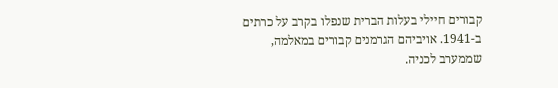קבורים חיילי בעלות הברית שנפלו בקרב על כרתים ב-1941. אויביהם הגרמנים קבורים במאלמה, שממערב לכניה.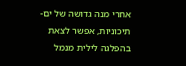אחרי מנה גדושה של ים-תיכוניות, אפשר לצאת בהפלגה לילית מנמל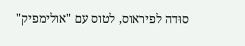סוּדה לפיראוס, לטוס עם "אולימפיק"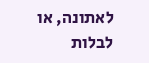לאתונה, או לבלות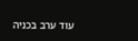עוד ערב בכניה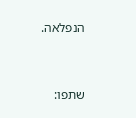הנפלאה.



שתפו: